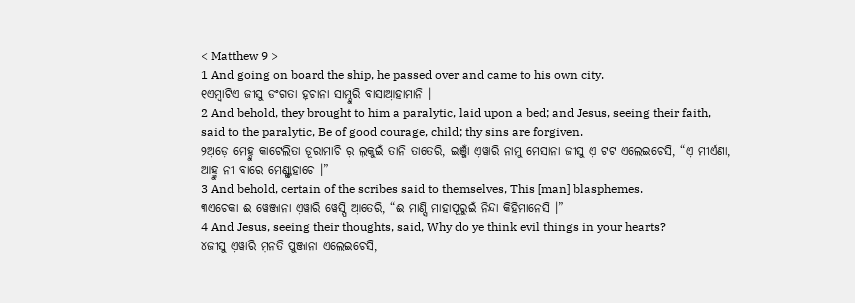< Matthew 9 >
1 And going on board the ship, he passed over and came to his own city.
୧ଏମ୍ବାଟିଏ ଜୀସୁ ଡଂଗତା ହ଼ଚାନା ସାମ୍ଦୁରି ବାସାଆ଼ହାମାନି ।
2 And behold, they brought to him a paralytic, laid upon a bed; and Jesus, seeing their faith, said to the paralytic, Be of good courage, child; thy sins are forgiven.
୨ଅ଼ଡ଼େ ମେହ୍ଦୁ କାଟେଲିତା ଡୂରାମାଚି ର଼ ଲ଼କୁଇଁ ତାନି ତାତେରି, ଇଞ୍ଜାଁ ଏ଼ୱାରି ନାମୁ ମେସାନା ଜୀସୁ ଏ଼ ଟଟ ଏଲେଇଚେସି, “ଏ଼ ମୀର୍ଏଣା, ଆହ୍ମୁ ନୀ ବାରେ ମେଣ୍ଙ୍ଗାହାଚେ ।”
3 And behold, certain of the scribes said to themselves, This [man] blasphemes.
୩ଏଚେକା ଈ ୱେଞ୍ଜାନା ଏ଼ୱାରି ୱେସ୍ପି ଆ଼ତେରି, “ଈ ମାଣ୍ସି ମାହାପୂରୁଇଁ ନିନ୍ଦା କିହିମାନେସି ।”
4 And Jesus, seeing their thoughts, said, Why do ye think evil things in your hearts?
୪ଜୀସୁ ଏ଼ୱାରି ମ଼ନତି ପୁଞ୍ଜାନା ଏଲେଇଚେସି,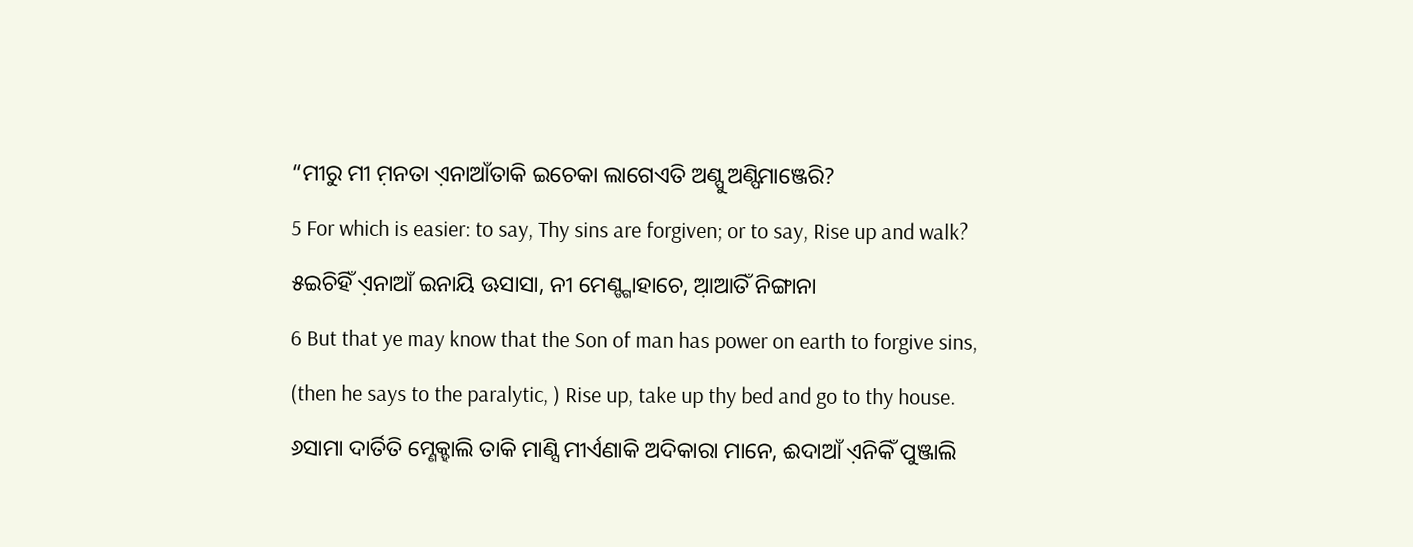“ମୀରୁ ମୀ ମ଼ନତା ଏ଼ନାଆଁତାକି ଇଚେକା ଲାଗେଏତି ଅଣ୍ପୁ ଅଣ୍ପିମାଞ୍ଜେରି?
5 For which is easier: to say, Thy sins are forgiven; or to say, Rise up and walk?
୫ଇଚିହିଁ ଏ଼ନାଆଁ ଇନାୟି ଊସାସା, ନୀ ମେଣ୍ଙ୍ଗାହାଚେ, ଆ଼ଆତିଁ ନିଙ୍ଗାନା
6 But that ye may know that the Son of man has power on earth to forgive sins, (then he says to the paralytic, ) Rise up, take up thy bed and go to thy house.
୬ସାମା ଦାର୍ତିତି ମ୍ଣେକ୍ହାଲି ତାକି ମାଣ୍ସି ମୀର୍ଏଣାକି ଅଦିକାରା ମାନେ, ଈଦାଆଁ ଏ଼ନିକିଁ ପୁଞ୍ଜାଲି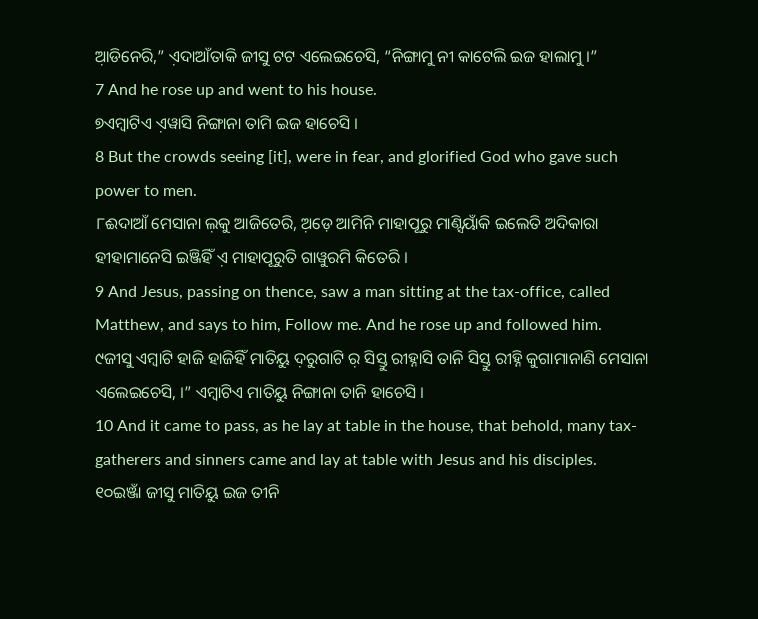ଆ଼ଡିନେରି,” ଏ଼ଦାଆଁତାକି ଜୀସୁ ଟଟ ଏଲେଇଚେସି, “ନିଙ୍ଗାମୁ ନୀ କାଟେଲି ଇଜ ହାଲାମୁ ।”
7 And he rose up and went to his house.
୭ଏମ୍ବାଟିଏ ଏ଼ୱାସି ନିଙ୍ଗାନା ତାମି ଇଜ ହାଚେସି ।
8 But the crowds seeing [it], were in fear, and glorified God who gave such power to men.
୮ଈଦାଆଁ ମେସାନା ଲ଼କୁ ଆଜିତେରି, ଅ଼ଡ଼େ ଆମିନି ମାହାପୂରୁ ମାଣ୍ସିୟାଁକି ଇଲେତି ଅଦିକାରା ହୀହାମାନେସି ଇଞ୍ଜିହିଁ ଏ଼ ମାହାପୂରୁତି ଗାୱୁରମି କିତେରି ।
9 And Jesus, passing on thence, saw a man sitting at the tax-office, called Matthew, and says to him, Follow me. And he rose up and followed him.
୯ଜୀସୁ ଏମ୍ବାଟି ହାଜି ହାଜିହିଁ ମାତିୟୁ ଦ଼ରୁଗାଟି ର଼ ସିସ୍ତୁ ରୀହ୍ନାସି ତାନି ସିସ୍ତୁ ରୀହ୍ନି କୁଗାମାନାଣି ମେସାନା ଏଲେଇଚେସି, ।” ଏମ୍ବାଟିଏ ମାତିୟୁ ନିଙ୍ଗାନା ତାନି ହାଚେସି ।
10 And it came to pass, as he lay at table in the house, that behold, many tax-gatherers and sinners came and lay at table with Jesus and his disciples.
୧୦ଇଞ୍ଜାଁ ଜୀସୁ ମାତିୟୁ ଇଜ ତୀନି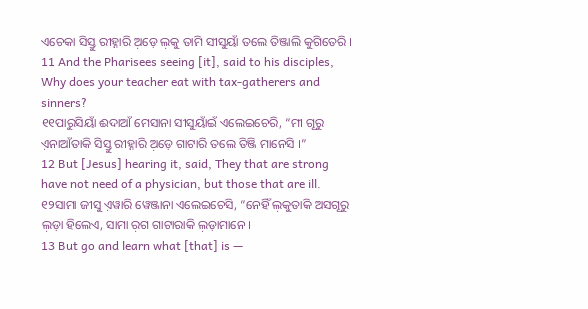ଏଚେକା ସିସ୍ତୁ ରୀହ୍ନାରି ଅ଼ଡ଼େ ଲ଼କୁ ତାମି ସୀସୁୟାଁ ତଲେ ତିଞ୍ଜାଲି କୁଗିତେରି ।
11 And the Pharisees seeing [it], said to his disciples, Why does your teacher eat with tax-gatherers and sinners?
୧୧ପାରୁସିୟାଁ ଈଦାଆଁ ମେସାନା ସୀସୁୟାଁଇଁ ଏଲେଇଚେରି, “ମୀ ଗୂରୁ ଏ଼ନାଆଁତାକି ସିସ୍ତୁ ରୀହ୍ନାରି ଅ଼ଡ଼େ ଗାଟାରି ତଲେ ତିଞ୍ଜି ମାନେସି ।”
12 But [Jesus] hearing it, said, They that are strong have not need of a physician, but those that are ill.
୧୨ସାମା ଜୀସୁ ଏ଼ୱାରି ୱେଞ୍ଜାନା ଏଲେଇଚେସି, “ନେହିଁ ଲ଼କୁତାକି ଅସଗୂରୁ ଲ଼ଡ଼ା ହିଲେଏ, ସାମା ର଼ଗ ଗାଟାରାକି ଲ଼ଡ଼ାମାନେ ।
13 But go and learn what [that] is —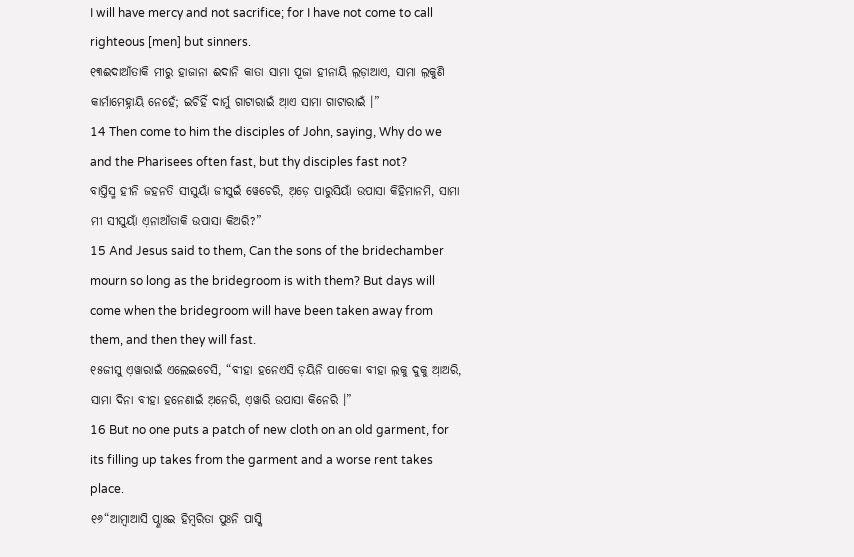I will have mercy and not sacrifice; for I have not come to call righteous [men] but sinners.
୧୩ଈଦାଆଁତାକି ମୀରୁ ହାଜାନା ଈଦାନି କାତା ସାମା ପୂଜା ହୀନାୟି ଲ଼ଡ଼ାଆଏ, ସାମା ଲ଼କୁଣି କାର୍ମାମେହ୍ନାୟି ନେହେଁ; ଇଚିହିଁ ଦାର୍ମୁ ଗାଟାରାଇଁ ଆ଼ଏ ସାମା ଗାଟାରାଇଁ ।”
14 Then come to him the disciples of John, saying, Why do we and the Pharisees often fast, but thy disciples fast not?
ବାପ୍ତିସ୍ମ ହୀନି ଜହନତି ସୀସୁୟାଁ ଜୀସୁଇଁ ୱେଚେରି, ଅ଼ଡ଼େ ପାରୁସିୟାଁ ଉପାସା କିହିମାନମି, ସାମା ମୀ ସୀସୁୟାଁ ଏ଼ନାଆଁତାକି ଉପାସା କିଅରି?”
15 And Jesus said to them, Can the sons of the bridechamber mourn so long as the bridegroom is with them? But days will come when the bridegroom will have been taken away from them, and then they will fast.
୧୫ଜୀସୁ ଏ଼ୱାରାଇଁ ଏଲେଇଚେସି, “ବୀହା ହନେଏସି ଡ଼ୟିନି ପାତେକା ବୀହା ଲ଼କୁ ଦୁକୁ ଆ଼ଅରି, ସାମା ଦିନା ବୀହା ହନେଣାଇଁ ଅ଼ନେରି, ଏ଼ୱାରି ଉପାସା କିନେରି ।”
16 But no one puts a patch of new cloth on an old garment, for its filling up takes from the garment and a worse rent takes place.
୧୬“ଆମ୍ବାଆସି ପ୍ଣାଃଇ ହିମ୍ବରିତା ପୁଃନି ପାସ୍କି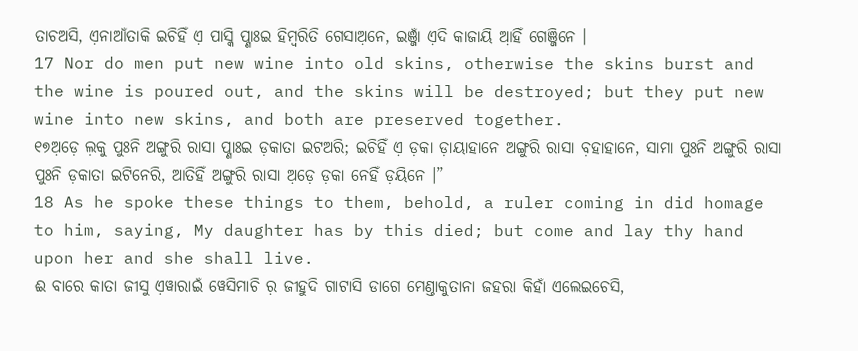ତାଚଅସି, ଏ଼ନାଆଁତାକି ଇଚିହିଁ ଏ଼ ପାସ୍କି ପ୍ଣାଃଇ ହିମ୍ବରିତି ଗେସାଅ଼ନେ, ଇଞ୍ଜାଁ ଏ଼ଦି କାଜାୟି ଆ଼ହିଁ ଗେଞ୍ଜିନେ ।
17 Nor do men put new wine into old skins, otherwise the skins burst and the wine is poured out, and the skins will be destroyed; but they put new wine into new skins, and both are preserved together.
୧୭ଅ଼ଡ଼େ ଲ଼କୁ ପୁଃନି ଅଙ୍ଗୁରି ରାସା ପ୍ଣାଃଇ ଡ଼କାତା ଇଟଅରି; ଇଚିହିଁ ଏ଼ ଡ଼କା ଡ଼ାୟାହାନେ ଅଙ୍ଗୁରି ରାସା ବ଼ହାହାନେ, ସାମା ପୁଃନି ଅଙ୍ଗୁରି ରାସା ପୁଃନି ଡ଼କାତା ଇଟିନେରି, ଆତିହିଁ ଅଙ୍ଗୁରି ରାସା ଅ଼ଡ଼େ ଡ଼କା ନେହିଁ ଡ଼ୟିନେ ।”
18 As he spoke these things to them, behold, a ruler coming in did homage to him, saying, My daughter has by this died; but come and lay thy hand upon her and she shall live.
ଈ ବାରେ କାତା ଜୀସୁ ଏ଼ୱାରାଇଁ ୱେସିମାଚି ର଼ ଜୀହୁଦି ଗାଟାସି ଡାଗେ ମେଣ୍ତାକୁତାନା ଜହରା କିହାଁ ଏଲେଇଚେସି,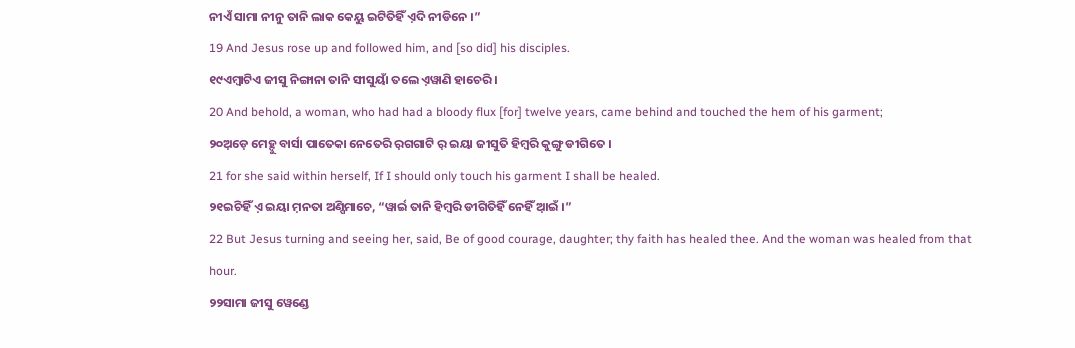ନୀଏଁ ସାମା ନୀନୁ ତାନି ଲାକ କେୟୁ ଇଟିତିହିଁ ଏ଼ଦି ନୀଡିନେ ।”
19 And Jesus rose up and followed him, and [so did] his disciples.
୧୯ଏମ୍ବାଟିଏ ଜୀସୁ ନିଙ୍ଗାନା ତାନି ସୀସୁୟାଁ ତଲେ ଏ଼ୱାଣି ହାଚେରି ।
20 And behold, a woman, who had had a bloody flux [for] twelve years, came behind and touched the hem of his garment;
୨୦ଅ଼ଡ଼େ ମେହ୍ଦୁ ବାର୍ସା ପାତେକା ନେତେରି ର଼ଗଗାଟି ର଼ ଇୟା ଜୀସୁତି ହିମ୍ବରି କୁଙ୍ଗୁ ଡୀଗିତେ ।
21 for she said within herself, If I should only touch his garment I shall be healed.
୨୧ଇଚିହିଁ ଏ଼ ଇୟା ମ଼ନତା ଅଣ୍ପିମାଚେ, “ୱାର୍ଇ ତାନି ହିମ୍ବରି ଡୀଗିତିହିଁ ନେହିଁ ଆ଼ଇଁ ।”
22 But Jesus turning and seeing her, said, Be of good courage, daughter; thy faith has healed thee. And the woman was healed from that hour.
୨୨ସାମା ଜୀସୁ ୱେଣ୍ଡେ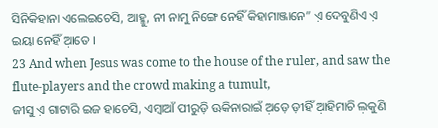ସିନିକିହାନା ଏଲେଇଚେସି, ଆହ୍ମୁ, ନୀ ନାମୁ ନିଙ୍ଗେ ନେହିଁ କିହାମାଞ୍ଜାନେ” ଏ଼ ଦେବୁଣିଏ ଏ଼ ଇୟା ନେହିଁ ଆ଼ତେ ।
23 And when Jesus was come to the house of the ruler, and saw the flute-players and the crowd making a tumult,
ଜୀସୁ ଏ଼ ଗାଟାରି ଇଜ ହାଚେସି, ଏମ୍ବାଆଁ ପୀରୁଡ଼ି ଊକିନାରାଇଁ ଅ଼ଡ଼େ ଡ଼ୀହିଁ ଆ଼ହିମାଚି ଲ଼କୁଣି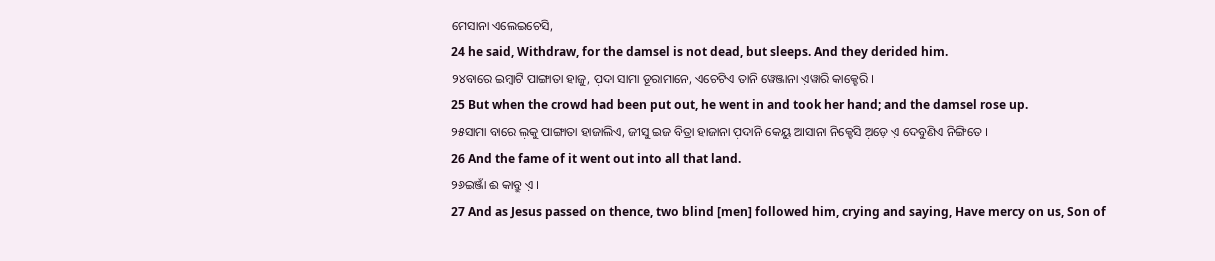ମେସାନା ଏଲେଇଚେସି,
24 he said, Withdraw, for the damsel is not dead, but sleeps. And they derided him.
୨୪ବାରେ ଇମ୍ବାଟି ପାଙ୍ଗାତା ହାଜୁ, ପ଼ଦା ସାମା ଡୂରାମାନେ, ଏଚେଟିଏ ତାନି ୱେଞ୍ଜାନା ଏ଼ୱାରି କାକ୍ହେରି ।
25 But when the crowd had been put out, he went in and took her hand; and the damsel rose up.
୨୫ସାମା ବାରେ ଲ଼କୁ ପାଙ୍ଗାତା ହାଜାଲିଏ, ଜୀସୁ ଇଜ ବିତ୍ରା ହାଜାନା ପ଼ଦାନି କେୟୁ ଆସାନା ନିକ୍ହେସି ଅ଼ଡ଼େ ଏ଼ ଦେବୁଣିଏ ନିଙ୍ଗିତେ ।
26 And the fame of it went out into all that land.
୨୬ଇଞ୍ଜାଁ ଈ କାବ୍ରୁ ଏ଼ ।
27 And as Jesus passed on thence, two blind [men] followed him, crying and saying, Have mercy on us, Son of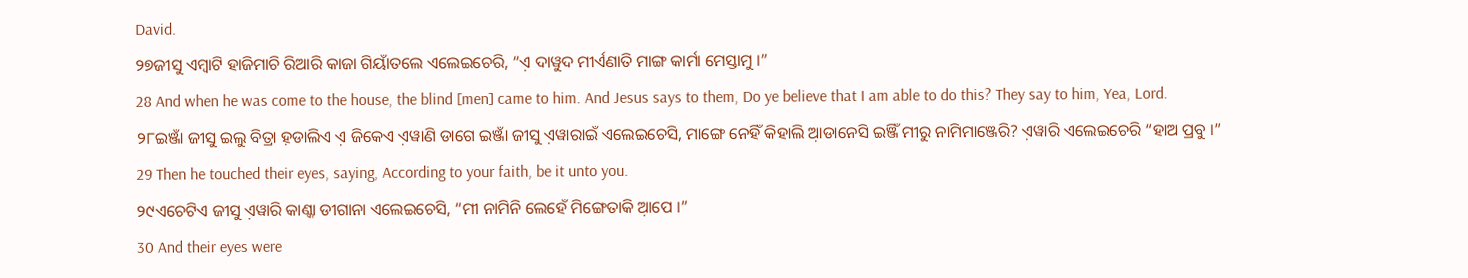David.
୨୭ଜୀସୁ ଏମ୍ବାଟି ହାଜିମାଚି ରିଆରି କାଜା ଗିୟାଁତଲେ ଏଲେଇଚେରି, “ଏ଼ ଦାୱୁଦ ମୀର୍ଏଣାତି ମାଙ୍ଗ କାର୍ମା ମେସ୍ତାମୁ ।”
28 And when he was come to the house, the blind [men] came to him. And Jesus says to them, Do ye believe that I am able to do this? They say to him, Yea, Lord.
୨୮ଇଞ୍ଜାଁ ଜୀସୁ ଇଲୁ ବିତ୍ରା ହ଼ଡାଲିଏ ଏ଼ ଜିକେଏ ଏ଼ୱାଣି ଡାଗେ ଇଞ୍ଜାଁ ଜୀସୁ ଏ଼ୱାରାଇଁ ଏଲେଇଚେସି, ମାଙ୍ଗେ ନେହିଁ କିହାଲି ଆ଼ଡାନେସି ଇଞ୍ଜିଁ ମୀରୁ ନାମିମାଞ୍ଜେରି? ଏ଼ୱାରି ଏଲେଇଚେରି “ହାଅ ପ୍ରବୁ ।”
29 Then he touched their eyes, saying, According to your faith, be it unto you.
୨୯ଏଚେଟିଏ ଜୀସୁ ଏ଼ୱାରି କାଣ୍କା ଡୀଗାନା ଏଲେଇଚେସି, “ମୀ ନାମିନି ଲେହେଁ ମିଙ୍ଗେତାକି ଆ଼ପେ ।”
30 And their eyes were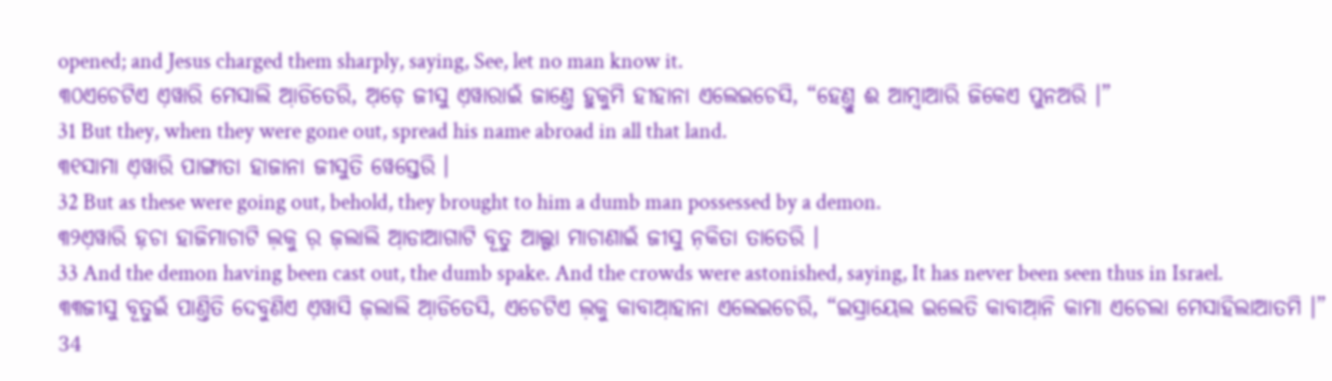opened; and Jesus charged them sharply, saying, See, let no man know it.
୩୦ଏଚେଟିଏ ଏ଼ୱାରି ମେସାଲି ଆ଼ଡିତେରି, ଅ଼ଡ଼େ ଜୀସୁ ଏ଼ୱାରାଇଁ ଜାଣ୍ତେ ହୁକୁମି ହୀହାନା ଏଲେଇଚେସି, “ହେଣ୍ତୁ ଈ ଆମ୍ବାଆରି ଜିକେଏ ପୁନଅରି ।”
31 But they, when they were gone out, spread his name abroad in all that land.
୩୧ସାମା ଏ଼ୱାରି ପାଙ୍ଗାତା ହାଜାନା ଜୀସୁତି ୱେସ୍ତେରି ।
32 But as these were going out, behold, they brought to him a dumb man possessed by a demon.
୩୨ଏ଼ୱାରି ହ଼ଚା ହାଜିମାଚାଟି ଲ଼କୁ ର଼ ଜ଼ଲାଲି ଆ଼ଡାଆଗାଟି ବୂତୁ ଆଲ୍ଗା ମାଚାଣାଇଁ ଜୀସୁ ନ଼କିତା ତାତେରି ।
33 And the demon having been cast out, the dumb spake. And the crowds were astonished, saying, It has never been seen thus in Israel.
୩୩ଜୀସୁ ବୂତୁଇଁ ପାଣ୍ତିତି ଦେବୁଣିଏ ଏ଼ୱାସି ଜ଼ଲାଲି ଆ଼ଡିତେସି, ଏଚେଟିଏ ଲ଼କୁ କାବାଆ଼ହାନା ଏଲେଇଚେରି, “ଇସ୍ରାୟେଲ ଇଲେତି କାବାଆ଼ନି କାମା ଏଚେଲା ମେସାହିଲାଆତମି ।”
34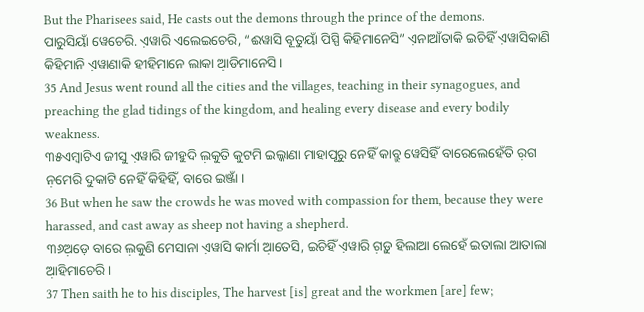But the Pharisees said, He casts out the demons through the prince of the demons.
ପାରୁସିୟାଁ ୱେଚେରି. ଏ଼ୱାରି ଏଲେଇଚେରି, “ଈୱାସି ବୂତୁୟାଁ ପିସ୍ପି କିହିମାନେସି” ଏ଼ନାଆଁତାକି ଇଚିହିଁ ଏ଼ୱାସିକାଣି କିହିମାନି ଏ଼ୱାଣାକି ହୀହିମାନେ ଲାକା ଆ଼ଡିମାନେସି ।
35 And Jesus went round all the cities and the villages, teaching in their synagogues, and preaching the glad tidings of the kingdom, and healing every disease and every bodily weakness.
୩୫ଏମ୍ବାଟିଏ ଜୀସୁ ଏ଼ୱାରି ଜୀହୁଦି ଲ଼କୁତି କୁଟମି ଇଲ୍କାଣା ମାହାପୂରୁ ନେହିଁ କାବ୍ରୁ ୱେସିହିଁ ବାରେଲେହେଁତି ର଼ଗ ନ଼ମେରି ଦୁକାଟି ନେହିଁ କିହିହିଁ, ବାରେ ଇଞ୍ଜାଁ ।
36 But when he saw the crowds he was moved with compassion for them, because they were harassed, and cast away as sheep not having a shepherd.
୩୬ଅ଼ଡ଼େ ବାରେ ଲ଼କୁଣି ମେସାନା ଏ଼ୱାସି କାର୍ମା ଆ଼ତେସି, ଇଚିହିଁ ଏ଼ୱାରି ଗ଼ଡ଼ୁ ହିଲାଆ ଲେହେଁ ଇତାଲା ଆତାଲା ଆ଼ହିମାଚେରି ।
37 Then saith he to his disciples, The harvest [is] great and the workmen [are] few;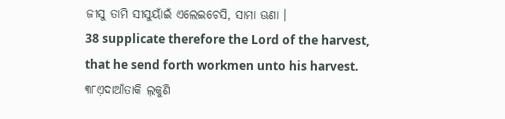ଜୀସୁ ତାମି ସୀସୁୟାଁଇଁ ଏଲେଇଚେସି, ସାମା ଊଣା ।
38 supplicate therefore the Lord of the harvest, that he send forth workmen unto his harvest.
୩୮ଏ଼ଦାଆଁତାକି ଲ଼କୁଣି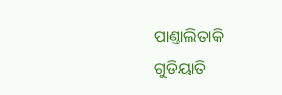ପାଣ୍ତାଲିତାକି ଗୁଡିୟାତି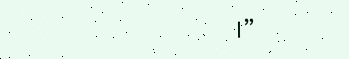।”